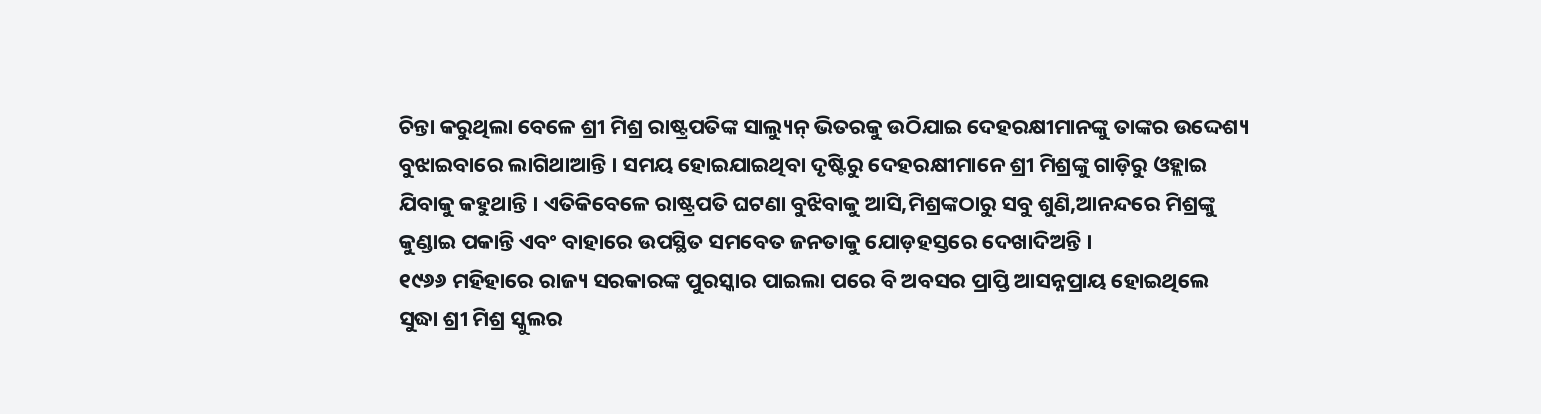ଚିନ୍ତା କରୁଥିଲା ବେଳେ ଶ୍ରୀ ମିଶ୍ର ରାଷ୍ଟ୍ରପତିଙ୍କ ସାଲ୍ୟୁନ୍ ଭିତରକୁ ଉଠିଯାଇ ଦେହରକ୍ଷୀମାନଙ୍କୁ ତାଙ୍କର ଉଦ୍ଦେଶ୍ୟ ବୁଝାଇବାରେ ଲାଗିଥାଆନ୍ତି । ସମୟ ହୋଇଯାଇଥିବା ଦୃଷ୍ଟିରୁ ଦେହରକ୍ଷୀମାନେ ଶ୍ରୀ ମିଶ୍ରଙ୍କୁ ଗାଡ଼ିରୁ ଓହ୍ଲାଇ ଯିବାକୁ କହୁଥାନ୍ତି । ଏତିକିବେଳେ ରାଷ୍ଟ୍ରପତି ଘଟଣା ବୁଝିବାକୁ ଆସି,ମିଶ୍ରଙ୍କଠାରୁ ସବୁ ଶୁଣି,ଆନନ୍ଦରେ ମିଶ୍ରଙ୍କୁ କୁଣ୍ଡାଇ ପକାନ୍ତି ଏବଂ ବାହାରେ ଉପସ୍ଥିତ ସମବେତ ଜନତାକୁ ଯୋଡ଼ହସ୍ତରେ ଦେଖାଦିଅନ୍ତି ।
୧୯୬୬ ମହିହାରେ ରାଜ୍ୟ ସରକାରଙ୍କ ପୁରସ୍କାର ପାଇଲା ପରେ ବି ଅବସର ପ୍ରାପ୍ତି ଆସନ୍ନପ୍ରାୟ ହୋଇଥିଲେ ସୁଦ୍ଧା ଶ୍ରୀ ମିଶ୍ର ସ୍କୁଲର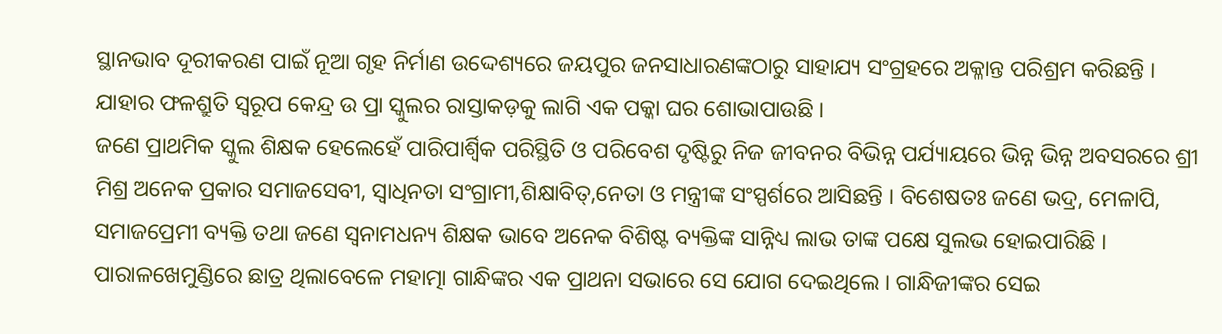ସ୍ଥାନଭାବ ଦୂରୀକରଣ ପାଇଁ ନୂଆ ଗୃହ ନିର୍ମାଣ ଉଦ୍ଦେଶ୍ୟରେ ଜୟପୁର ଜନସାଧାରଣଙ୍କଠାରୁ ସାହାଯ୍ୟ ସଂଗ୍ରହରେ ଅକ୍ଳାନ୍ତ ପରିଶ୍ରମ କରିଛନ୍ତି । ଯାହାର ଫଳଶ୍ରୁତି ସ୍ୱରୂପ କେନ୍ଦ୍ର ଉ ପ୍ରା ସ୍କୁଲର ରାସ୍ତାକଡ଼କୁ ଲାଗି ଏକ ପକ୍କା ଘର ଶୋଭାପାଉଛି ।
ଜଣେ ପ୍ରାଥମିକ ସ୍କୁଲ ଶିକ୍ଷକ ହେଲେହେଁ ପାରିପାର୍ଶ୍ୱିକ ପରିସ୍ଥିତି ଓ ପରିବେଶ ଦୃଷ୍ଟିରୁ ନିଜ ଜୀବନର ବିଭିନ୍ନ ପର୍ଯ୍ୟାୟରେ ଭିନ୍ନ ଭିନ୍ନ ଅବସରରେ ଶ୍ରୀ ମିଶ୍ର ଅନେକ ପ୍ରକାର ସମାଜସେବୀ, ସ୍ୱାଧିନତା ସଂଗ୍ରାମୀ,ଶିକ୍ଷାବିତ୍,ନେତା ଓ ମନ୍ତ୍ରୀଙ୍କ ସଂସ୍ପର୍ଶରେ ଆସିଛନ୍ତି । ବିଶେଷତଃ ଜଣେ ଭଦ୍ର, ମେଳାପି, ସମାଜପ୍ରେମୀ ବ୍ୟକ୍ତି ତଥା ଜଣେ ସ୍ୱନାମଧନ୍ୟ ଶିକ୍ଷକ ଭାବେ ଅନେକ ବିଶିଷ୍ଟ ବ୍ୟକ୍ତିଙ୍କ ସାନ୍ନିଧ୍ୟ ଲାଭ ତାଙ୍କ ପକ୍ଷେ ସୁଲଭ ହୋଇପାରିଛି ।
ପାରାଳଖେମୁଣ୍ଡିରେ ଛାତ୍ର ଥିଲାବେଳେ ମହାତ୍ମା ଗାନ୍ଧିଙ୍କର ଏକ ପ୍ରାଥନା ସଭାରେ ସେ ଯୋଗ ଦେଇଥିଲେ । ଗାନ୍ଧିଜୀଙ୍କର ସେଇ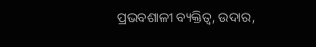ପ୍ରଭବଶାଳୀ ବ୍ୟକ୍ତିତ୍ୱ, ଉଦାର,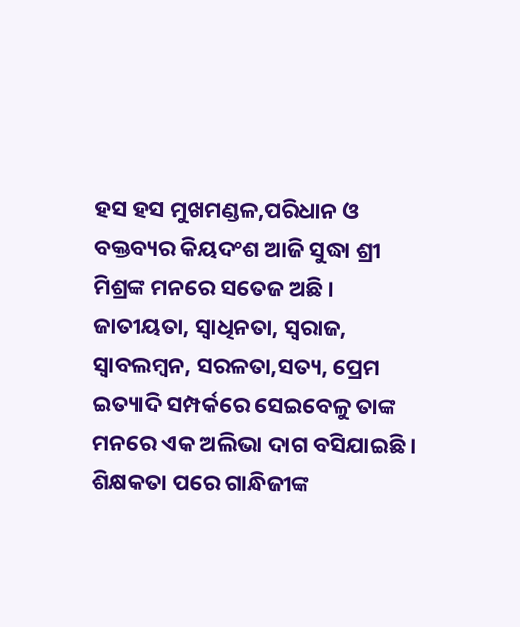ହସ ହସ ମୁଖମଣ୍ଡଳ,ପରିଧାନ ଓ ବକ୍ତବ୍ୟର କିୟଦଂଶ ଆଜି ସୁଦ୍ଧା ଶ୍ରୀ ମିଶ୍ରଙ୍କ ମନରେ ସତେଜ ଅଛି । ଜାତୀୟତା, ସ୍ୱାଧିନତା, ସ୍ୱରାଜ, ସ୍ୱାବଲମ୍ବନ, ସରଳତା,ସତ୍ୟ, ପ୍ରେମ ଇତ୍ୟାଦି ସମ୍ପର୍କରେ ସେଇବେଳୁ ତାଙ୍କ ମନରେ ଏକ ଅଲିଭା ଦାଗ ବସିଯାଇଛି । ଶିକ୍ଷକତା ପରେ ଗାନ୍ଧିଜୀଙ୍କ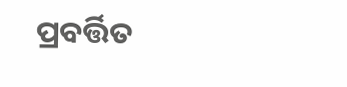ପ୍ରବର୍ତ୍ତିତ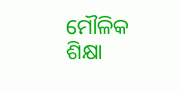ମୌଳିକ ଶିକ୍ଷା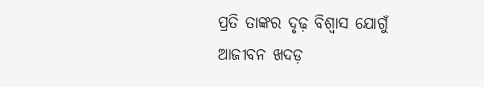ପ୍ରତି ତାଙ୍କର ଦୃଢ଼ ବିଶ୍ୱାସ ଯୋଗୁଁ ଆଜୀବନ ଖଦଡ଼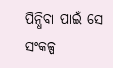ପିନ୍ଧିବା ପାଇଁ ସେ ସଂକଳ୍ପ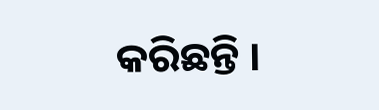କରିଛନ୍ତି ।